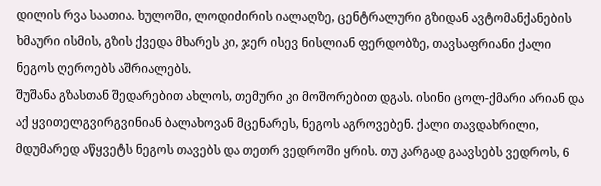დილის რვა საათია. ხულოში, ლოდიძირის იალაღზე, ცენტრალური გზიდან ავტომანქანების ხმაური ისმის, გზის ქვედა მხარეს კი, ჯერ ისევ ნისლიან ფერდობზე, თავსაფრიანი ქალი ნეგოს ღეროებს აშრიალებს.
შუშანა გზასთან შედარებით ახლოს, თემური კი მოშორებით დგას. ისინი ცოლ-ქმარი არიან და აქ ყვითელგვირგვინიან ბალახოვან მცენარეს, ნეგოს აგროვებენ. ქალი თავდახრილი, მდუმარედ აწყვეტს ნეგოს თავებს და თეთრ ვედროში ყრის. თუ კარგად გაავსებს ვედროს, 6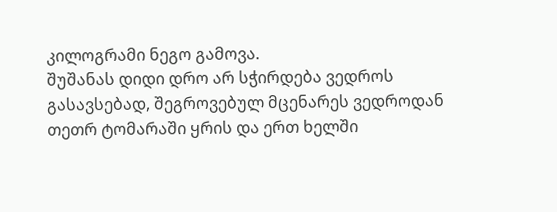კილოგრამი ნეგო გამოვა.
შუშანას დიდი დრო არ სჭირდება ვედროს გასავსებად, შეგროვებულ მცენარეს ვედროდან თეთრ ტომარაში ყრის და ერთ ხელში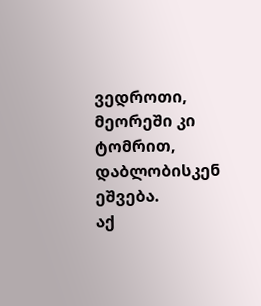ვედროთი, მეორეში კი ტომრით, დაბლობისკენ ეშვება.
აქ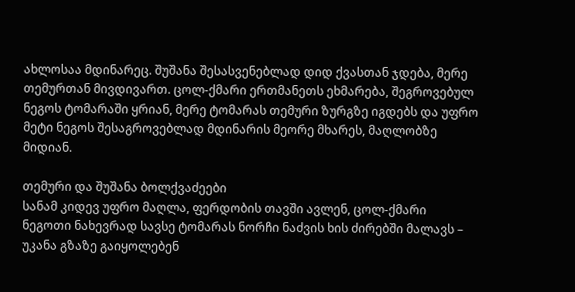ახლოსაა მდინარეც. შუშანა შესასვენებლად დიდ ქვასთან ჯდება, მერე თემურთან მივდივართ. ცოლ-ქმარი ერთმანეთს ეხმარება, შეგროვებულ ნეგოს ტომარაში ყრიან, მერე ტომარას თემური ზურგზე იგდებს და უფრო მეტი ნეგოს შესაგროვებლად მდინარის მეორე მხარეს, მაღლობზე მიდიან.

თემური და შუშანა ბოლქვაძეები
სანამ კიდევ უფრო მაღლა, ფერდობის თავში ავლენ, ცოლ-ქმარი ნეგოთი ნახევრად სავსე ტომარას ნორჩი ნაძვის ხის ძირებში მალავს – უკანა გზაზე გაიყოლებენ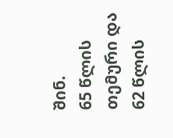შინ.
65 წლის თემური და 62 წლის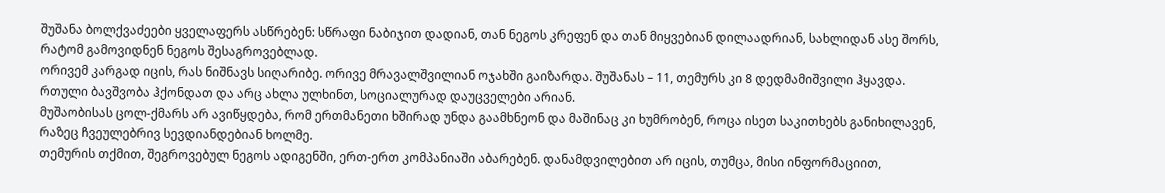შუშანა ბოლქვაძეები ყველაფერს ასწრებენ: სწრაფი ნაბიჯით დადიან, თან ნეგოს კრეფენ და თან მიყვებიან დილაადრიან, სახლიდან ასე შორს, რატომ გამოვიდნენ ნეგოს შესაგროვებლად.
ორივემ კარგად იცის, რას ნიშნავს სიღარიბე. ორივე მრავალშვილიან ოჯახში გაიზარდა. შუშანას – 11, თემურს კი 8 დედმამიშვილი ჰყავდა. რთული ბავშვობა ჰქონდათ და არც ახლა ულხინთ, სოციალურად დაუცველები არიან.
მუშაობისას ცოლ-ქმარს არ ავიწყდება, რომ ერთმანეთი ხშირად უნდა გაამხნეონ და მაშინაც კი ხუმრობენ, როცა ისეთ საკითხებს განიხილავენ, რაზეც ჩვეულებრივ სევდიანდებიან ხოლმე.
თემურის თქმით, შეგროვებულ ნეგოს ადიგენში, ერთ-ერთ კომპანიაში აბარებენ. დანამდვილებით არ იცის, თუმცა, მისი ინფორმაციით,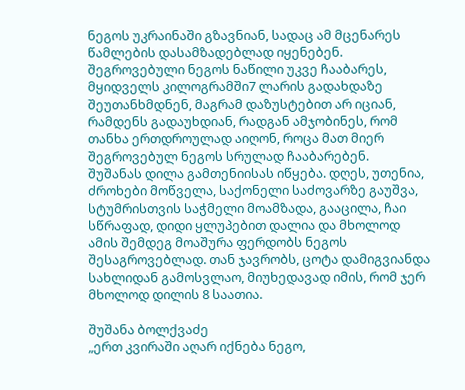ნეგოს უკრაინაში გზავნიან, სადაც ამ მცენარეს წამლების დასამზადებლად იყენებენ.
შეგროვებული ნეგოს ნაწილი უკვე ჩააბარეს, მყიდველს კილოგრამში7 ლარის გადახდაზე შეუთანხმდნენ, მაგრამ დაზუსტებით არ იციან, რამდენს გადაუხდიან, რადგან ამჯობინეს, რომ თანხა ერთდროულად აიღონ, როცა მათ მიერ შეგროვებულ ნეგოს სრულად ჩააბარებენ.
შუშანას დილა გამთენიისას იწყება. დღეს, უთენია, ძროხები მოწველა, საქონელი საძოვარზე გაუშვა, სტუმრისთვის საჭმელი მოამზადა, გააცილა, ჩაი სწრაფად, დიდი ყლუპებით დალია და მხოლოდ ამის შემდეგ მოაშურა ფერდობს ნეგოს შესაგროვებლად. თან ჯავრობს, ცოტა დამიგვიანდა სახლიდან გამოსვლაო, მიუხედავად იმის, რომ ჯერ მხოლოდ დილის 8 საათია.

შუშანა ბოლქვაძე
„ერთ კვირაში აღარ იქნება ნეგო,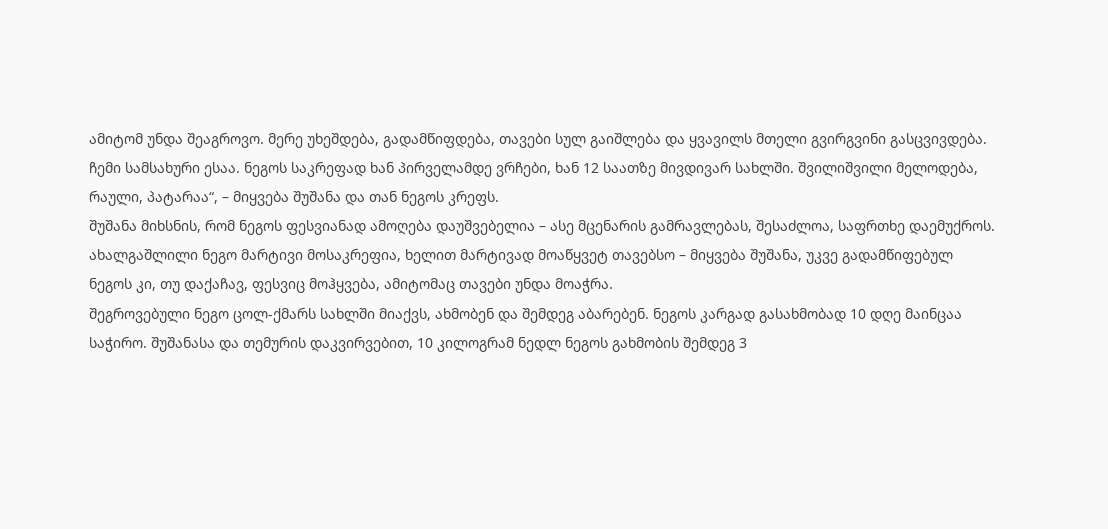ამიტომ უნდა შეაგროვო. მერე უხეშდება, გადამწიფდება, თავები სულ გაიშლება და ყვავილს მთელი გვირგვინი გასცვივდება.
ჩემი სამსახური ესაა. ნეგოს საკრეფად ხან პირველამდე ვრჩები, ხან 12 საათზე მივდივარ სახლში. შვილიშვილი მელოდება, რაული, პატარაა“, – მიყვება შუშანა და თან ნეგოს კრეფს.
შუშანა მიხსნის, რომ ნეგოს ფესვიანად ამოღება დაუშვებელია – ასე მცენარის გამრავლებას, შესაძლოა, საფრთხე დაემუქროს.
ახალგაშლილი ნეგო მარტივი მოსაკრეფია, ხელით მარტივად მოაწყვეტ თავებსო – მიყვება შუშანა, უკვე გადამწიფებულ ნეგოს კი, თუ დაქაჩავ, ფესვიც მოჰყვება, ამიტომაც თავები უნდა მოაჭრა.
შეგროვებული ნეგო ცოლ-ქმარს სახლში მიაქვს, ახმობენ და შემდეგ აბარებენ. ნეგოს კარგად გასახმობად 10 დღე მაინცაა საჭირო. შუშანასა და თემურის დაკვირვებით, 10 კილოგრამ ნედლ ნეგოს გახმობის შემდეგ 3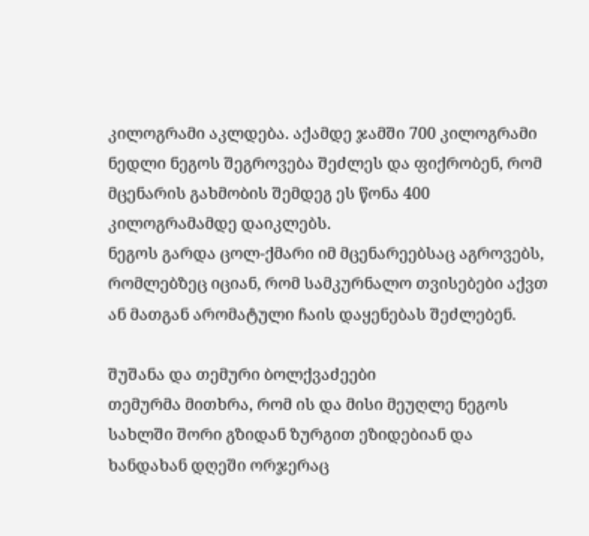კილოგრამი აკლდება. აქამდე ჯამში 700 კილოგრამი ნედლი ნეგოს შეგროვება შეძლეს და ფიქრობენ, რომ მცენარის გახმობის შემდეგ ეს წონა 400 კილოგრამამდე დაიკლებს.
ნეგოს გარდა ცოლ-ქმარი იმ მცენარეებსაც აგროვებს, რომლებზეც იციან, რომ სამკურნალო თვისებები აქვთ ან მათგან არომატული ჩაის დაყენებას შეძლებენ.

შუშანა და თემური ბოლქვაძეები
თემურმა მითხრა, რომ ის და მისი მეუღლე ნეგოს სახლში შორი გზიდან ზურგით ეზიდებიან და ხანდახან დღეში ორჯერაც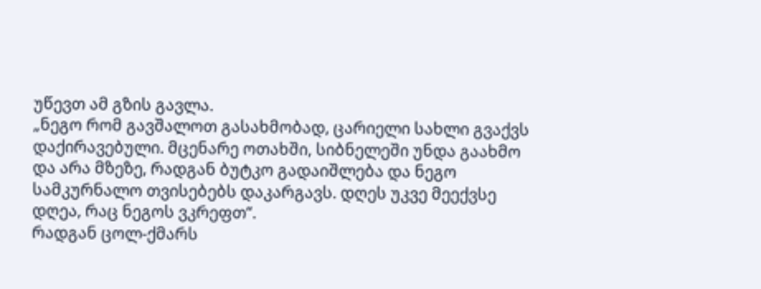უწევთ ამ გზის გავლა.
„ნეგო რომ გავშალოთ გასახმობად, ცარიელი სახლი გვაქვს დაქირავებული. მცენარე ოთახში, სიბნელეში უნდა გაახმო და არა მზეზე, რადგან ბუტკო გადაიშლება და ნეგო სამკურნალო თვისებებს დაკარგავს. დღეს უკვე მეექვსე დღეა, რაც ნეგოს ვკრეფთ“.
რადგან ცოლ-ქმარს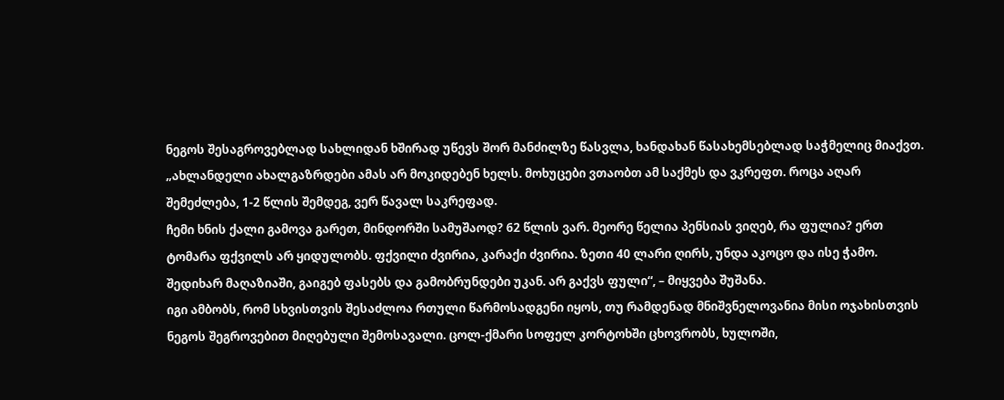ნეგოს შესაგროვებლად სახლიდან ხშირად უწევს შორ მანძილზე წასვლა, ხანდახან წასახემსებლად საჭმელიც მიაქვთ.
„ახლანდელი ახალგაზრდები ამას არ მოკიდებენ ხელს. მოხუცები ვთაობთ ამ საქმეს და ვკრეფთ. როცა აღარ შემეძლება, 1-2 წლის შემდეგ, ვერ წავალ საკრეფად.
ჩემი ხნის ქალი გამოვა გარეთ, მინდორში სამუშაოდ? 62 წლის ვარ. მეორე წელია პენსიას ვიღებ, რა ფულია? ერთ ტომარა ფქვილს არ ყიდულობს. ფქვილი ძვირია, კარაქი ძვირია. ზეთი 40 ლარი ღირს, უნდა აკოცო და ისე ჭამო. შედიხარ მაღაზიაში, გაიგებ ფასებს და გამობრუნდები უკან. არ გაქვს ფული“, – მიყვება შუშანა.
იგი ამბობს, რომ სხვისთვის შესაძლოა რთული წარმოსადგენი იყოს, თუ რამდენად მნიშვნელოვანია მისი ოჯახისთვის ნეგოს შეგროვებით მიღებული შემოსავალი. ცოლ-ქმარი სოფელ კორტოხში ცხოვრობს, ხულოში,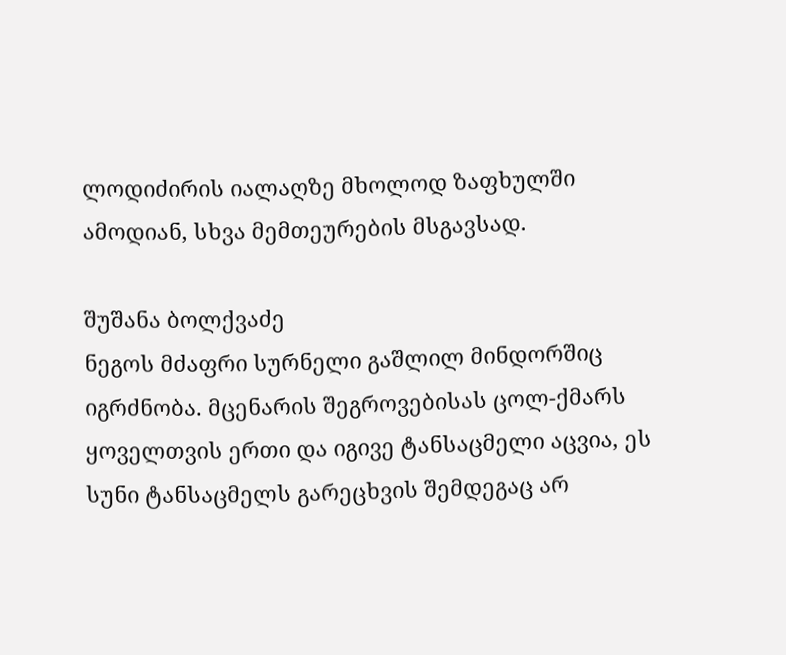ლოდიძირის იალაღზე მხოლოდ ზაფხულში ამოდიან, სხვა მემთეურების მსგავსად.

შუშანა ბოლქვაძე
ნეგოს მძაფრი სურნელი გაშლილ მინდორშიც იგრძნობა. მცენარის შეგროვებისას ცოლ-ქმარს ყოველთვის ერთი და იგივე ტანსაცმელი აცვია, ეს სუნი ტანსაცმელს გარეცხვის შემდეგაც არ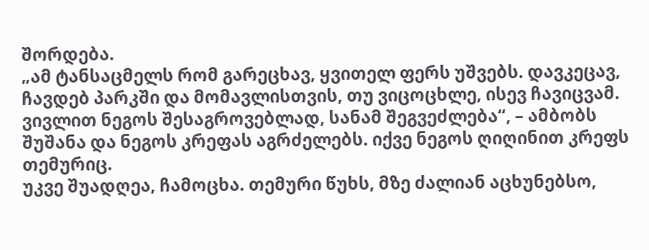შორდება.
„ამ ტანსაცმელს რომ გარეცხავ, ყვითელ ფერს უშვებს. დავკეცავ, ჩავდებ პარკში და მომავლისთვის, თუ ვიცოცხლე, ისევ ჩავიცვამ. ვივლით ნეგოს შესაგროვებლად, სანამ შეგვეძლება“, – ამბობს შუშანა და ნეგოს კრეფას აგრძელებს. იქვე ნეგოს ღიღინით კრეფს თემურიც.
უკვე შუადღეა, ჩამოცხა. თემური წუხს, მზე ძალიან აცხუნებსო,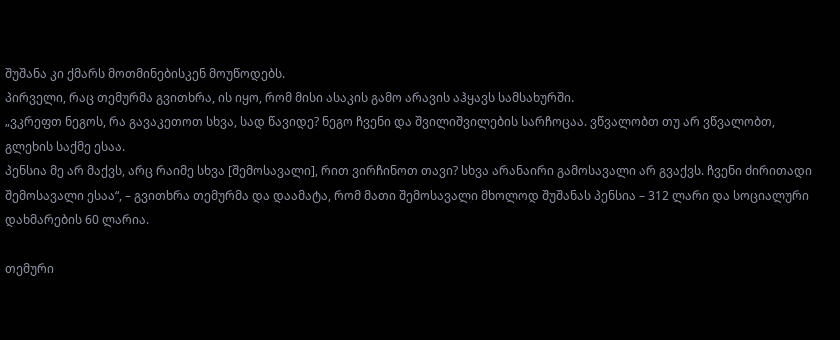შუშანა კი ქმარს მოთმინებისკენ მოუწოდებს.
პირველი, რაც თემურმა გვითხრა, ის იყო, რომ მისი ასაკის გამო არავის აჰყავს სამსახურში.
„ვკრეფთ ნეგოს, რა გავაკეთოთ სხვა, სად წავიდე? ნეგო ჩვენი და შვილიშვილების სარჩოცაა. ვწვალობთ თუ არ ვწვალობთ, გლეხის საქმე ესაა.
პენსია მე არ მაქვს, არც რაიმე სხვა [შემოსავალი], რით ვირჩინოთ თავი? სხვა არანაირი გამოსავალი არ გვაქვს. ჩვენი ძირითადი შემოსავალი ესაა“, – გვითხრა თემურმა და დაამატა, რომ მათი შემოსავალი მხოლოდ შუშანას პენსია – 312 ლარი და სოციალური დახმარების 60 ლარია.

თემური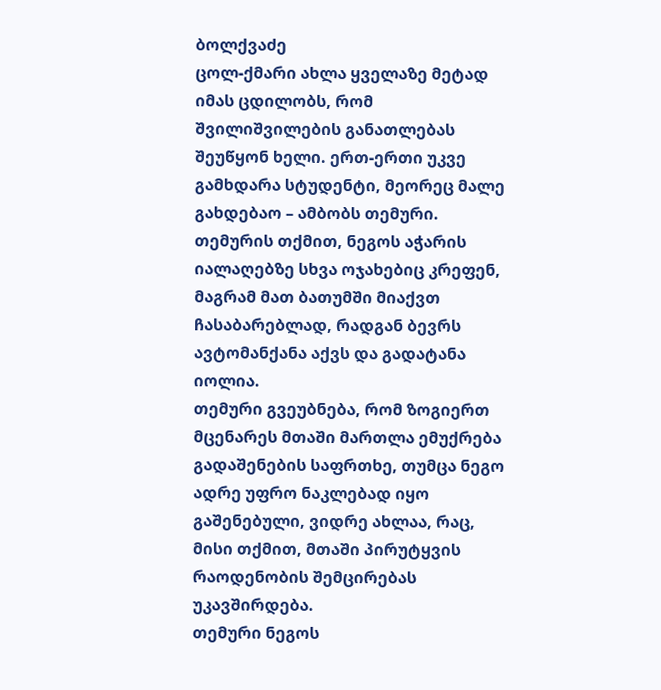ბოლქვაძე
ცოლ-ქმარი ახლა ყველაზე მეტად იმას ცდილობს, რომ შვილიშვილების განათლებას შეუწყონ ხელი. ერთ-ერთი უკვე გამხდარა სტუდენტი, მეორეც მალე გახდებაო – ამბობს თემური.
თემურის თქმით, ნეგოს აჭარის იალაღებზე სხვა ოჯახებიც კრეფენ, მაგრამ მათ ბათუმში მიაქვთ ჩასაბარებლად, რადგან ბევრს ავტომანქანა აქვს და გადატანა იოლია.
თემური გვეუბნება, რომ ზოგიერთ მცენარეს მთაში მართლა ემუქრება გადაშენების საფრთხე, თუმცა ნეგო ადრე უფრო ნაკლებად იყო გაშენებული, ვიდრე ახლაა, რაც, მისი თქმით, მთაში პირუტყვის რაოდენობის შემცირებას უკავშირდება.
თემური ნეგოს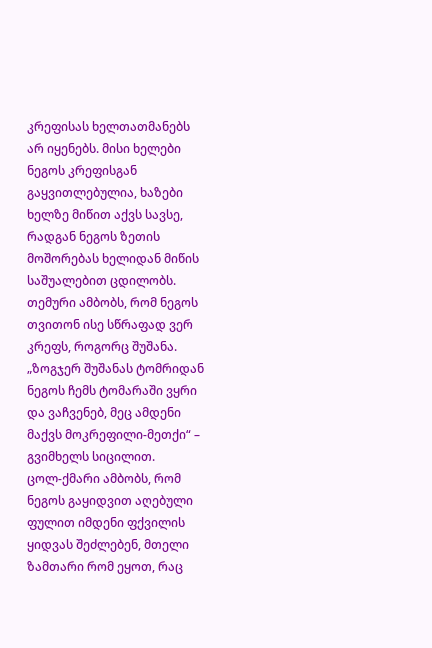კრეფისას ხელთათმანებს არ იყენებს. მისი ხელები ნეგოს კრეფისგან გაყვითლებულია, ხაზები ხელზე მიწით აქვს სავსე, რადგან ნეგოს ზეთის მოშორებას ხელიდან მიწის საშუალებით ცდილობს.
თემური ამბობს, რომ ნეგოს თვითონ ისე სწრაფად ვერ კრეფს, როგორც შუშანა. „ზოგჯერ შუშანას ტომრიდან ნეგოს ჩემს ტომარაში ვყრი და ვაჩვენებ, მეც ამდენი მაქვს მოკრეფილი-მეთქი“ – გვიმხელს სიცილით.
ცოლ-ქმარი ამბობს, რომ ნეგოს გაყიდვით აღებული ფულით იმდენი ფქვილის ყიდვას შეძლებენ, მთელი ზამთარი რომ ეყოთ, რაც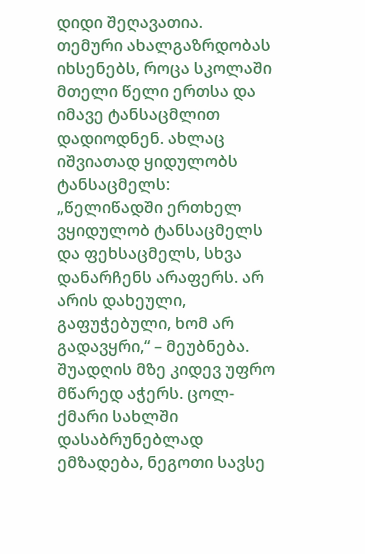დიდი შეღავათია.
თემური ახალგაზრდობას იხსენებს, როცა სკოლაში მთელი წელი ერთსა და იმავე ტანსაცმლით დადიოდნენ. ახლაც იშვიათად ყიდულობს ტანსაცმელს:
„წელიწადში ერთხელ ვყიდულობ ტანსაცმელს და ფეხსაცმელს, სხვა დანარჩენს არაფერს. არ არის დახეული, გაფუჭებული, ხომ არ გადავყრი,“ – მეუბნება.
შუადღის მზე კიდევ უფრო მწარედ აჭერს. ცოლ-ქმარი სახლში დასაბრუნებლად ემზადება, ნეგოთი სავსე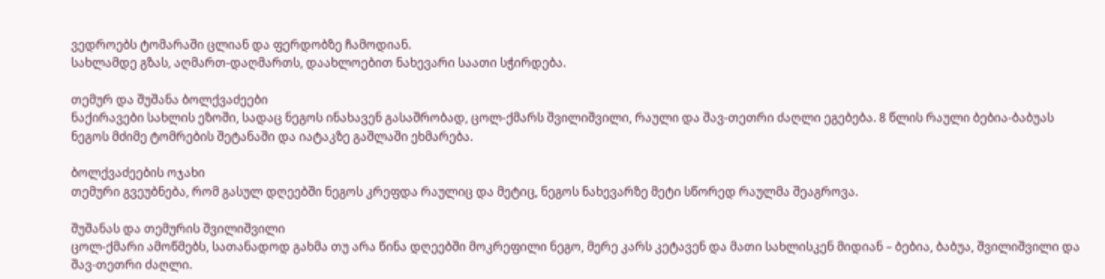ვედროებს ტომარაში ცლიან და ფერდობზე ჩამოდიან.
სახლამდე გზას, აღმართ-დაღმართს, დაახლოებით ნახევარი საათი სჭირდება.

თემურ და შუშანა ბოლქვაძეები
ნაქირავები სახლის ეზოში, სადაც ნეგოს ინახავენ გასაშრობად, ცოლ-ქმარს შვილიშვილი, რაული და შავ-თეთრი ძაღლი ეგებება. 8 წლის რაული ბებია-ბაბუას ნეგოს მძიმე ტომრების შეტანაში და იატაკზე გაშლაში ეხმარება.

ბოლქვაძეების ოჯახი
თემური გვეუბნება, რომ გასულ დღეებში ნეგოს კრეფდა რაულიც და მეტიც, ნეგოს ნახევარზე მეტი სწორედ რაულმა შეაგროვა.

შუშანას და თემურის შვილიშვილი
ცოლ-ქმარი ამოწმებს, სათანადოდ გახმა თუ არა წინა დღეებში მოკრეფილი ნეგო, მერე კარს კეტავენ და მათი სახლისკენ მიდიან – ბებია, ბაბუა, შვილიშვილი და შავ-თეთრი ძაღლი.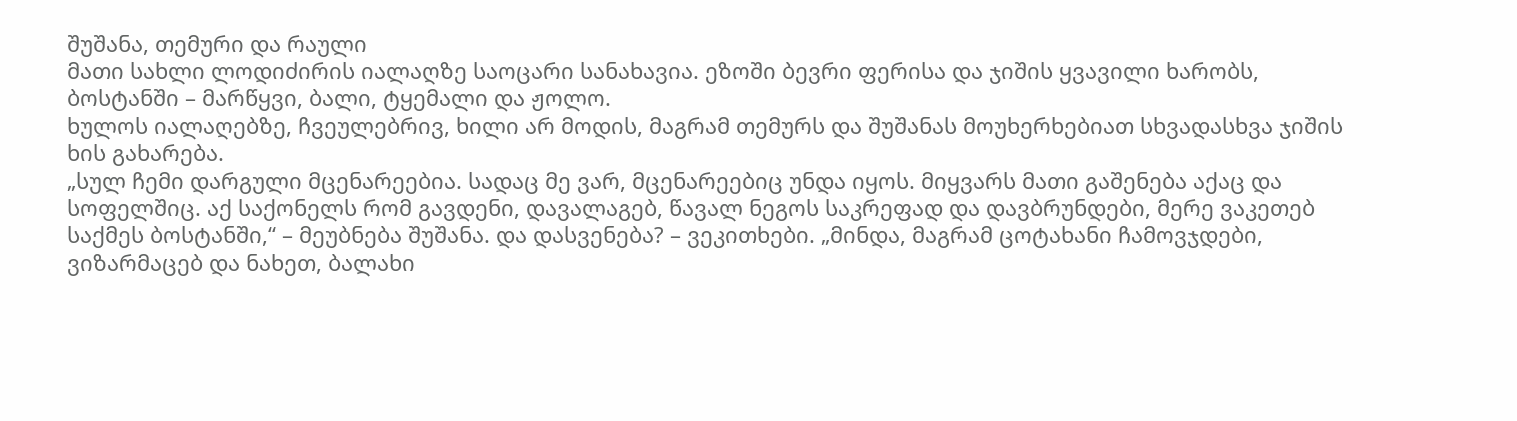შუშანა, თემური და რაული
მათი სახლი ლოდიძირის იალაღზე საოცარი სანახავია. ეზოში ბევრი ფერისა და ჯიშის ყვავილი ხარობს, ბოსტანში – მარწყვი, ბალი, ტყემალი და ჟოლო.
ხულოს იალაღებზე, ჩვეულებრივ, ხილი არ მოდის, მაგრამ თემურს და შუშანას მოუხერხებიათ სხვადასხვა ჯიშის ხის გახარება.
„სულ ჩემი დარგული მცენარეებია. სადაც მე ვარ, მცენარეებიც უნდა იყოს. მიყვარს მათი გაშენება აქაც და სოფელშიც. აქ საქონელს რომ გავდენი, დავალაგებ, წავალ ნეგოს საკრეფად და დავბრუნდები, მერე ვაკეთებ საქმეს ბოსტანში,“ – მეუბნება შუშანა. და დასვენება? – ვეკითხები. „მინდა, მაგრამ ცოტახანი ჩამოვჯდები, ვიზარმაცებ და ნახეთ, ბალახი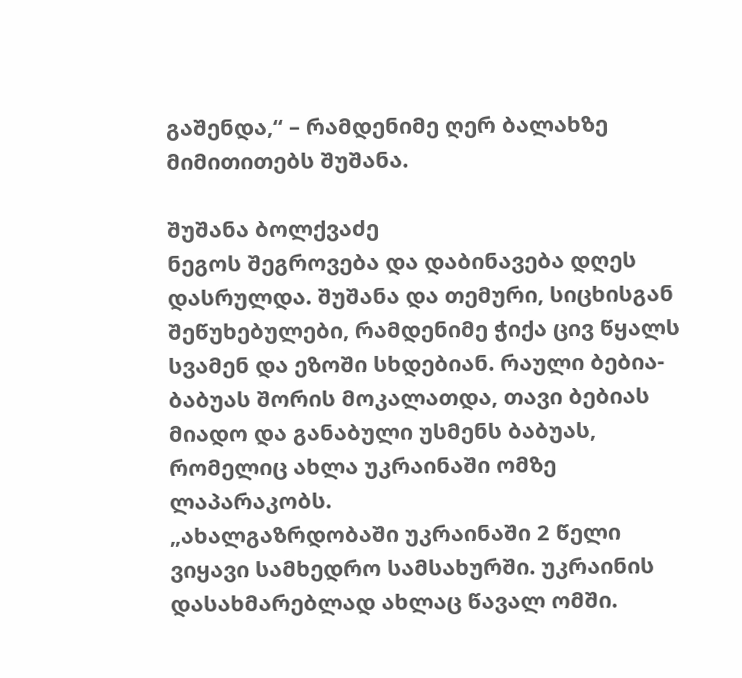გაშენდა,“ – რამდენიმე ღერ ბალახზე მიმითითებს შუშანა.

შუშანა ბოლქვაძე
ნეგოს შეგროვება და დაბინავება დღეს დასრულდა. შუშანა და თემური, სიცხისგან შეწუხებულები, რამდენიმე ჭიქა ცივ წყალს სვამენ და ეზოში სხდებიან. რაული ბებია-ბაბუას შორის მოკალათდა, თავი ბებიას მიადო და განაბული უსმენს ბაბუას, რომელიც ახლა უკრაინაში ომზე ლაპარაკობს.
„ახალგაზრდობაში უკრაინაში 2 წელი ვიყავი სამხედრო სამსახურში. უკრაინის დასახმარებლად ახლაც წავალ ომში.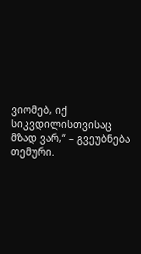ვიომებ, იქ სიკვდილისთვისაც მზად ვარ,“ – გვეუბნება თემური.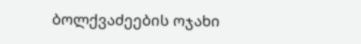ბოლქვაძეების ოჯახი